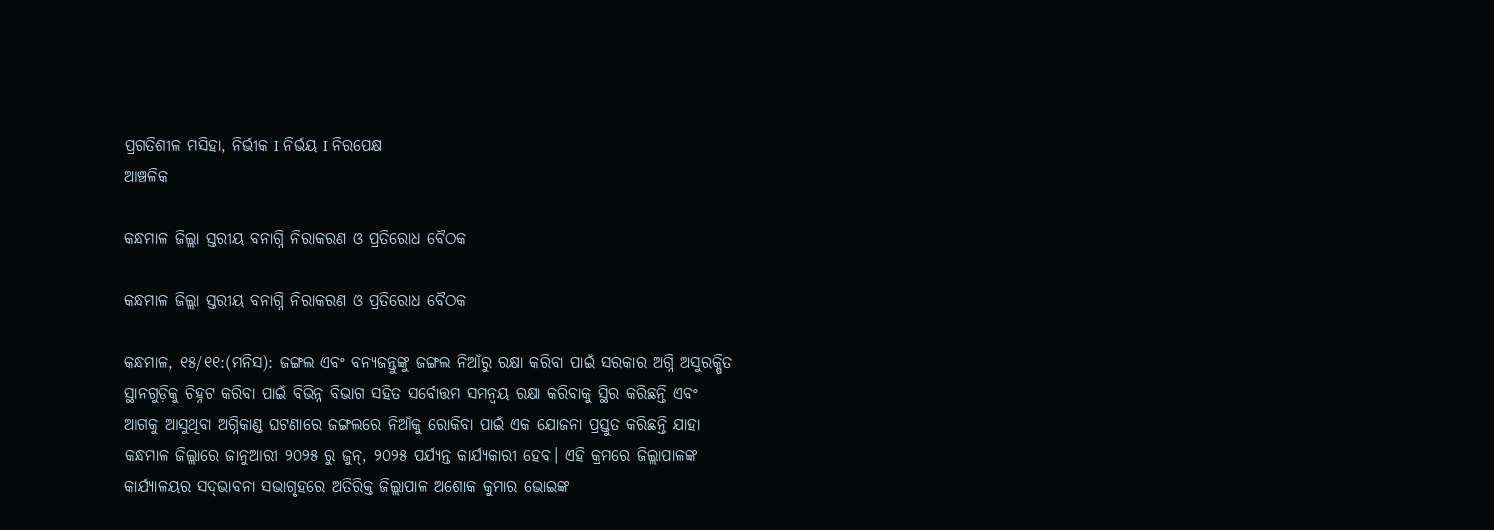ପ୍ରଗତିଶୀଳ ମସିହା, ନିର୍ଭୀକ I ନିର୍ଭୟ I ନିରପେକ୍ଷ
ଆଞ୍ଚଳିକ

କନ୍ଧମାଳ ଜିଲ୍ଲା ସ୍ତରୀୟ ବନାଗ୍ନି ନିରାକରଣ ଓ ପ୍ରତିରୋଧ ବୈଠକ

କନ୍ଧମାଳ ଜିଲ୍ଲା ସ୍ତରୀୟ ବନାଗ୍ନି ନିରାକରଣ ଓ ପ୍ରତିରୋଧ ବୈଠକ

କନ୍ଧମାଳ, ୧୫/୧୧:(ମନିସ): ଜଙ୍ଗଲ ଏବଂ ବନ୍ୟଜନ୍ତୁଙ୍କୁ ଜଙ୍ଗଲ ନିଆଁରୁ ରକ୍ଷା କରିବା ପାଇଁ ସରକାର ଅଗ୍ନି ଅସୁରକ୍ଷିତ ସ୍ଥାନଗୁଡ଼ିକୁ ଚିହ୍ନଟ କରିବା ପାଇଁ ବିଭିନ୍ନ ବିଭାଗ ସହିତ ସର୍ବୋତ୍ତମ ସମନ୍ୱୟ ରକ୍ଷା କରିବାକୁ ସ୍ଥିର କରିଛନ୍ତି ଏବଂ ଆଗକୁ ଆସୁଥିବା ଅଗ୍ନିକାଣ୍ଡ ଘଟଣାରେ ଜଙ୍ଗଲରେ ନିଆଁକୁ ରୋକିବା ପାଇଁ ଏକ ଯୋଜନା ପ୍ରସ୍ତୁତ କରିଛନ୍ତି ଯାହା କନ୍ଧମାଳ ଜିଲ୍ଲାରେ ଜାନୁଆରୀ ୨୦୨୫ ରୁ ଜୁନ୍‌‌, ୨୦୨୫ ପର୍ଯ୍ୟନ୍ତ କାର୍ଯ୍ୟକାରୀ ହେବ। ଏହି କ୍ରମରେ ଜିଲ୍ଲାପାଳଙ୍କ କାର୍ଯ୍ୟାଳୟର ସଦ୍‌‌ଭାବନା ସଭାଗୃହରେ ଅତିରିକ୍ତ ଜିଲ୍ଲାପାଳ ଅଶୋକ କୁମାର ଭୋଇଙ୍କ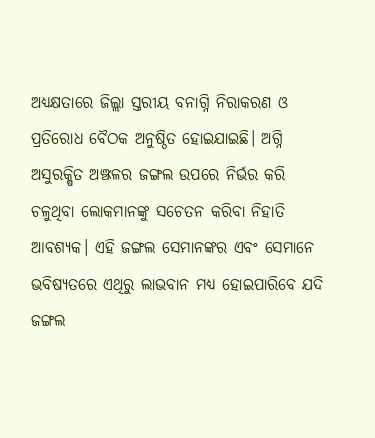ଅଧ୍ୟକ୍ଷତାରେ ଜିଲ୍ଲା ସ୍ତରୀୟ ବନାଗ୍ନି ନିରାକରଣ ଓ ପ୍ରତିରୋଧ ବୈଠକ ଅନୁଷ୍ଠିତ ହୋଇଯାଇଛି। ଅଗ୍ନି ଅସୁରକ୍ଷିତ ଅଞ୍ଝଳର ଜଙ୍ଗଲ ଉପରେ ନିର୍ଭର କରି ଚଳୁଥିବା ଲୋକମାନଙ୍କୁ ସଚେତନ କରିବା ନିହାତି ଆବଶ୍ୟକ। ଏହି ଜଙ୍ଗଲ ସେମାନଙ୍କର ଏବଂ ସେମାନେ ଭବିଷ୍ୟତରେ ଏଥିରୁ ଲାଭବାନ ମଧ୍ୟ ହୋଇପାରିବେ ଯଦି ଜଙ୍ଗଲ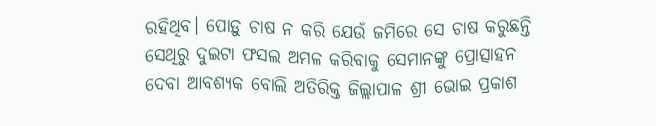ରହିଥିବ। ପୋଡ଼ୁ ଚାଷ ନ କରି ଯେଉଁ ଜମିରେ ସେ ଚାଷ କରୁଛନ୍ତି ସେଥିରୁ ଦୁଇଟା ଫସଲ ଅମଳ କରିବାକୁ ସେମାନଙ୍କୁ ପ୍ରୋତ୍ସାହନ ଦେବା ଆବଶ୍ୟକ ବୋଲି ଅତିରିକ୍ତ ଜିଲ୍ଲାପାଳ ଶ୍ରୀ ଭୋଇ ପ୍ରକାଶ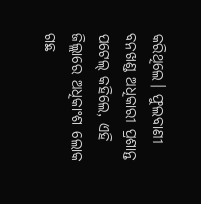କରିଥିଲେ। ଫୁଲବାଣୀ ବନଖଣ୍ଡ ଅଧିକାରୀ ପ୍ରଶାନ୍ତ ପଟେଲ୍‌‌ କହିଲେ, ଏହି ଜିଲ୍ଲାରେ ଅଧିକାଂଶ ଲୋକ ଗଛ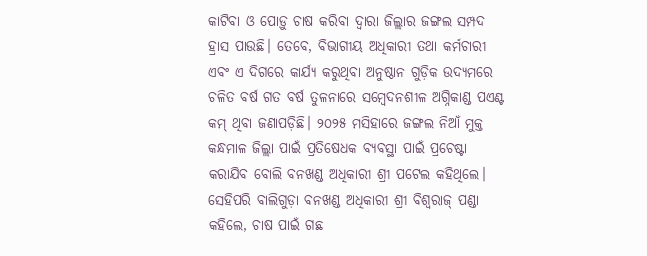କାଟିବା ଓ ପୋଡ଼ୁ ଚାଷ କରିବା ଦ୍ୱାରା ଜିଲ୍ଲାର ଜଙ୍ଗଲ ସମ୍ପଦ ହ୍ରାସ ପାଉଛି। ତେବେ, ବିଭାଗୀୟ ଅଧିକାରୀ ତଥା କର୍ମଚାରୀ ଏବଂ ଏ ଦିଗରେ କାର୍ଯ୍ୟ କରୁଥିବା ଅନୁଷ୍ଠାନ ଗୁଡ଼ିକ ଉଦ୍ୟମରେ ଚଳିତ ବର୍ଷ ଗତ ବର୍ଷ ତୁଳନାରେ ସମ୍ବେଦନଶୀଳ ଅଗ୍ନିକାଣ୍ଡ ପଏଣ୍ଟ କମ୍‌‌ ଥିବା ଜଣାପଡ଼ିଛି। ୨୦୨୫ ମସିହାରେ ଜଙ୍ଗଲ ନିଆଁ ମୁକ୍ତ କନ୍ଧମାଳ ଜିଲ୍ଲା ପାଇଁ ପ୍ରତିଷେଧକ ବ୍ୟବସ୍ଥା ପାଇଁ ପ୍ରଚେଷ୍ଟା କରାଯିବ ବୋଲି ବନଖଣ୍ଡ ଅଧିକାରୀ ଶ୍ରୀ ପଟେଲ କହିଥିଲେ। ସେହିପରି ବାଲିଗୁଡ଼ା ବନଖଣ୍ଡ ଅଧିକାରୀ ଶ୍ରୀ ବିଶ୍ୱରାଜ୍‌‌ ପଣ୍ଡା କହିଲେ, ଚାଷ ପାଇଁ ଗଛ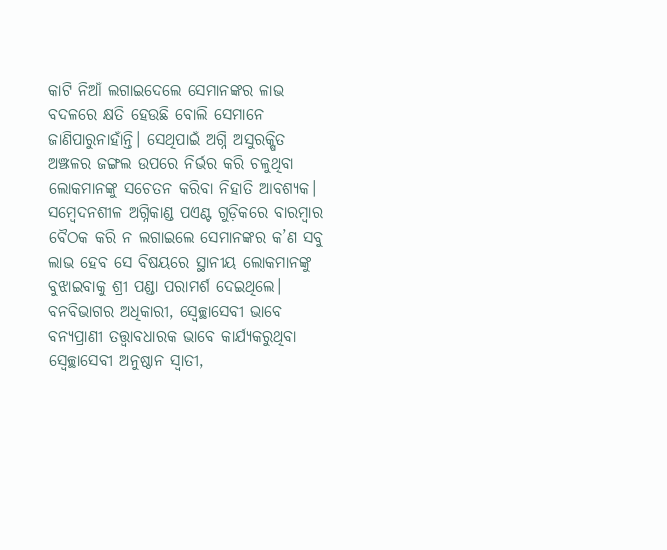କାଟି ନିଆଁ ଲଗାଇଦେଲେ ସେମାନଙ୍କର ଳାଭ ବଦଳରେ କ୍ଷତି ହେଉଛି ବୋଲି ସେମାନେ ଜାଣିପାରୁନାହାଁନ୍ତି। ସେଥିପାଇଁ ଅଗ୍ନି ଅସୁରକ୍ଷିତ ଅଞ୍ଝଳର ଜଙ୍ଗଲ ଉପରେ ନିର୍ଭର କରି ଚଳୁଥିବା ଲୋକମାନଙ୍କୁ ସଚେତନ କରିବା ନିହାତି ଆବଶ୍ୟକ। ସମ୍ବେଦନଶୀଳ ଅଗ୍ନିକାଣ୍ଡ ପଏଣ୍ଟ ଗୁଡ଼ିକରେ ବାରମ୍ବାର ବୈଠକ କରି ନ ଲଗାଇଲେ ସେମାନଙ୍କର କ’ଣ ସବୁ ଲାଭ ହେବ ସେ ବିଷୟରେ ସ୍ଥାନୀୟ ଲୋକମାନଙ୍କୁ ବୁଝାଇବାକୁ ଶ୍ରୀ ପଣ୍ଡା ପରାମର୍ଶ ଦେଇଥିଲେ। ବନବିଭାଗର ଅଧିକାରୀ, ସ୍ୱେଚ୍ଛାସେବୀ ଭାବେ ବନ୍ୟପ୍ରାଣୀ ତତ୍ତ୍ୱାବଧାରକ ଭାବେ କାର୍ଯ୍ୟକରୁଥିବା ସ୍ୱେଚ୍ଛାସେବୀ ଅନୁଷ୍ଠାନ ସ୍ୱାତୀ,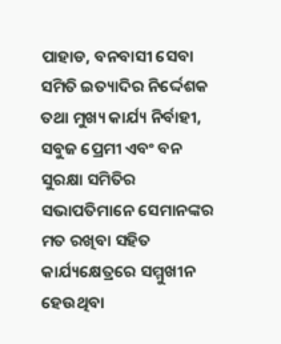ପାହାଡ, ବନବାସୀ ସେବା ସମିତି ଇତ୍ୟାଦିର ନିର୍ଦ୍ଦେଶକ ତଥା ମୁଖ୍ୟ କାର୍ଯ୍ୟ ନିର୍ବାହୀ, ସବୁଜ ପ୍ରେମୀ ଏବଂ ବନ ସୁରକ୍ଷା ସମିତିର ସଭାପତିମାନେ ସେମାନଙ୍କର ମତ ରଖିବା ସହିତ କାର୍ଯ୍ୟକ୍ଷେତ୍ରରେ ସମ୍ମୁଖୀନ ହେଉଥିବା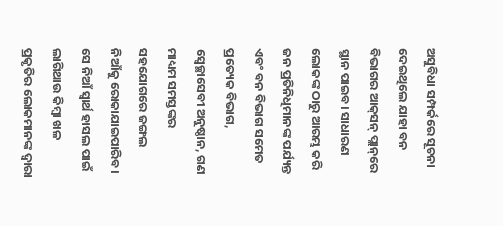ଅସୁବିଧା ସମ୍ପର୍କରେ ସୂଚନା ଦେଇଥିଲେ ଯାହା ବନ ବିଭାଗର ଆକ୍‌‌ସନ୍‌‌ ପ୍ଲାନ୍‌‌ରେ ସ୍ଥାନ ପାଇବ। ସାଧାରଣ ଲୋକଙ୍କ ଠାରୁ ଆରମ୍ଭ କରି ଜନ ପ୍ରତିନିଧିମାନଙ୍କ ପର୍ଯ୍ୟନ୍ତ ଏବଂ ବନ ବିଭାଗ ସମେତ ପ୍ରତ୍ୟେକ ବିଭାଗ, ସ୍ୱେଚ୍ଛାସେବୀ ଅନୁଷ୍ଠାନ, ଗଣ ମାଧ୍ୟମ ସମସ୍ତଙ୍କର ସହଯୋଗରେ ଜଙ୍ଗଲ ନିଆଁକୁ ରୋକାଯାଇପାରିବ। ସେ ନିଆଁ ସ୍ୱାର୍ଥ ହାସଲ ପାଇଁ ଲାଗିଥାଉ କିମ୍ବା ଖଳ ପ୍ରକୃତିର ଲୋକମାନଙ୍କ ଦ୍ୱାରା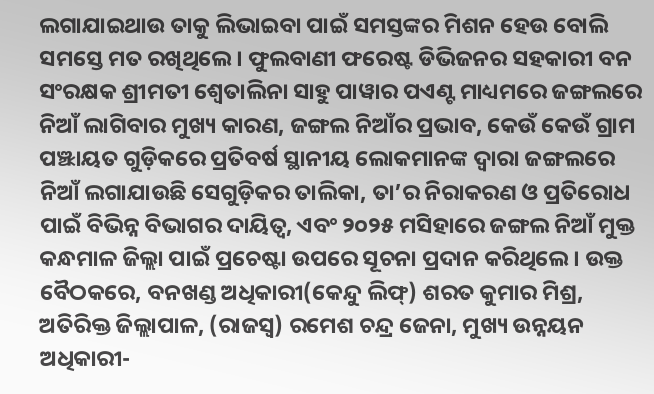ଲଗାଯାଇଥାଉ ତାକୁ ଲିଭାଇବା ପାଇଁ ସମସ୍ତଙ୍କର ମିଶନ ହେଉ ବୋଲି ସମସ୍ତେ ମତ ରଖିଥିଲେ। ଫୁଲବାଣୀ ଫରେଷ୍ଟ ଡିଭିଜନର ସହକାରୀ ବନ ସଂରକ୍ଷକ ଶ୍ରୀମତୀ ଶ୍ୱେତାଲିନା ସାହୁ ପାୱାର ପଏଣ୍ଟ ମାଧ୍ୟମରେ ଜଙ୍ଗଲରେ ନିଆଁ ଲାଗିବାର ମୁଖ୍ୟ କାରଣ, ଜଙ୍ଗଲ ନିଆଁର ପ୍ରଭାବ, କେଉଁ କେଉଁ ଗ୍ରାମ ପଞ୍ଝାୟତ ଗୁଡ଼ିକରେ ପ୍ରତିବର୍ଷ ସ୍ଥାନୀୟ ଲୋକମାନଙ୍କ ଦ୍ୱାରା ଜଙ୍ଗଲରେ ନିଆଁ ଲଗାଯାଉଛି ସେଗୁଡ଼ିକର ତାଲିକା, ତା’ର ନିରାକରଣ ଓ ପ୍ରତିରୋଧ ପାଇଁ ବିଭିନ୍ନ ବିଭାଗର ଦାୟିତ୍ୱ, ଏବଂ ୨୦୨୫ ମସିହାରେ ଜଙ୍ଗଲ ନିଆଁ ମୁକ୍ତ କନ୍ଧମାଳ ଜିଲ୍ଲା ପାଇଁ ପ୍ରଚେଷ୍ଟା ଉପରେ ସୂଚନା ପ୍ରଦାନ କରିଥିଲେ। ଉକ୍ତ ବୈଠକରେ, ବନଖଣ୍ଡ ଅଧିକାରୀ(କେନ୍ଦୁ ଲିଫ୍‌‌) ଶରତ କୁମାର ମିଶ୍ର, ଅତିରିକ୍ତ ଜିଲ୍ଲାପାଳ, (ରାଜସ୍ୱ) ରମେଶ ଚନ୍ଦ୍ର ଜେନା, ମୁଖ୍ୟ ଉନ୍ନୟନ ଅଧିକାରୀ-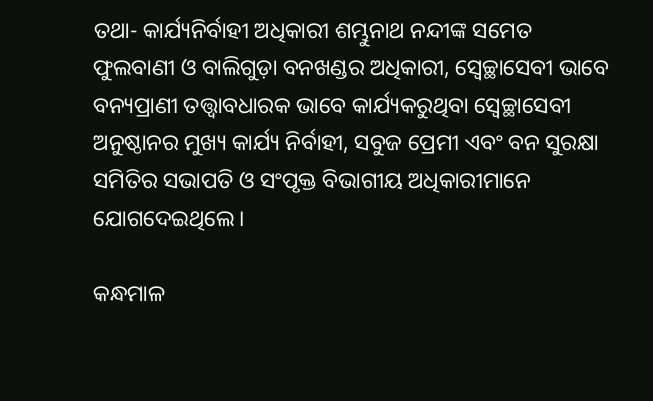ତଥା- କାର୍ଯ୍ୟନିର୍ବାହୀ ଅଧିକାରୀ ଶମ୍ଭୁନାଥ ନନ୍ଦୀଙ୍କ ସମେତ ଫୁଲବାଣୀ ଓ ବାଲିଗୁଡ଼ା ବନଖଣ୍ଡର ଅଧିକାରୀ, ସ୍ୱେଚ୍ଛାସେବୀ ଭାବେ ବନ୍ୟପ୍ରାଣୀ ତତ୍ତ୍ୱାବଧାରକ ଭାବେ କାର୍ଯ୍ୟକରୁଥିବା ସ୍ୱେଚ୍ଛାସେବୀ ଅନୁଷ୍ଠାନର ମୁଖ୍ୟ କାର୍ଯ୍ୟ ନିର୍ବାହୀ, ସବୁଜ ପ୍ରେମୀ ଏବଂ ବନ ସୁରକ୍ଷା ସମିତିର ସଭାପତି ଓ ସଂପୃକ୍ତ ବିଭାଗୀୟ ଅଧିକାରୀମାନେ ଯୋଗଦେଇଥିଲେ।

କନ୍ଧମାଳ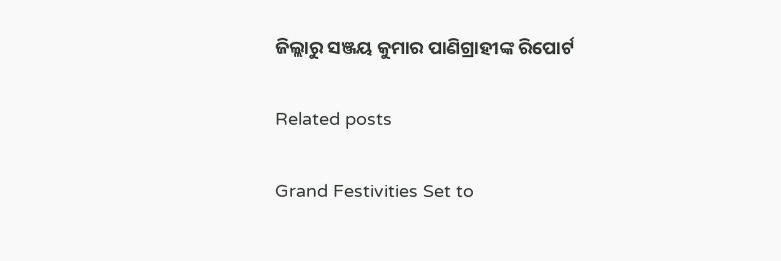ଜିଲ୍ଲାରୁ ସଞ୍ଜୟ କୁମାର ପାଣିଗ୍ରାହୀଙ୍କ ରିପୋର୍ଟ

Related posts

Grand Festivities Set to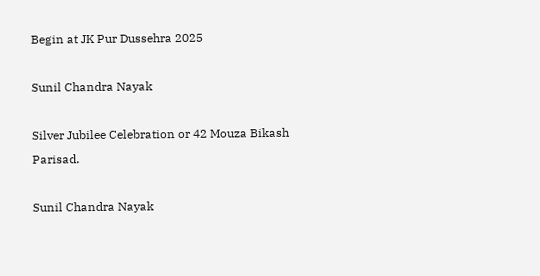Begin at JK Pur Dussehra 2025

Sunil Chandra Nayak

Silver Jubilee Celebration or 42 Mouza Bikash Parisad.

Sunil Chandra Nayak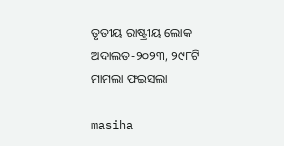ତୃତୀୟ ରାଷ୍ଟ୍ରୀୟ ଲୋକ ଅଦାଲତ-୨୦୨୩, ୨୯୮ଟି ମାମଲା ଫଇସଲା

masiha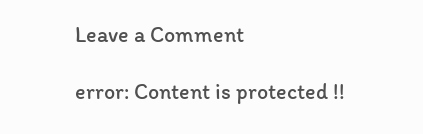Leave a Comment

error: Content is protected !!